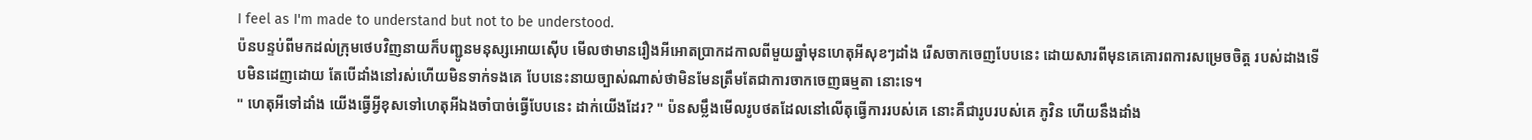I feel as I'm made to understand but not to be understood.
ប៉នបន្ទប់ពីមកដល់ក្រុមថេបវិញនាយក៏បញ្ជូនមនុស្សអោយស៊ើប មើលថាមានរឿងអីអោតប្រាកដកាលពីមួយឆ្នាំមុនហេតុអីសុខៗដាំង រើសចាកចេញបែបនេះ ដោយសារពីមុនគេគោរពការសម្រេចចិត្ត របស់ដាងទើបមិនដេញដោយ តែបើដាំងនៅរស់ហើយមិនទាក់ទងគេ បែបនេះនាយច្បាស់ណាស់ថាមិនមែនត្រឹមតែជាការចាកចេញធម្មតា នោះទេ។
" ហេតុអីទៅដាំង យើងធ្វើអ្វីខុសទៅហេតុអីឯងចាំបាច់ធ្វើបែបនេះ ដាក់យើងដែរ? " ប៉នសម្លឹងមើលរូបថតដែលនៅលើតុធ្វើការរបស់គេ នោះគឺជារូបរបស់គេ ភូវិន ហើយនឹងដាំង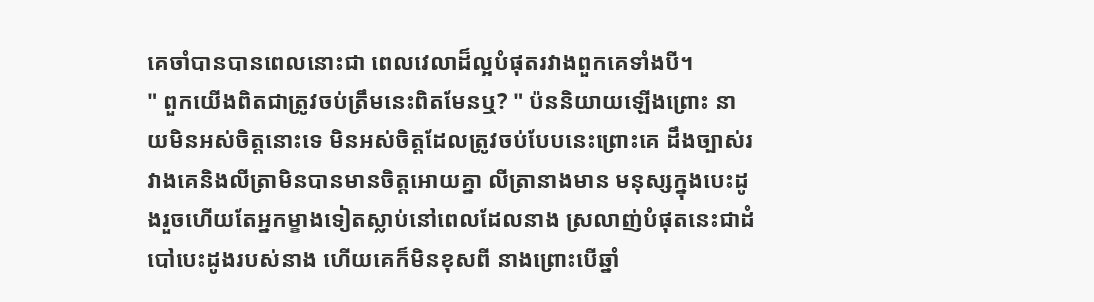គេចាំបានបានពេលនោះជា ពេលវេលាដ៏ល្អបំផុតរវាងពួកគេទាំងបី។
" ពួកយើងពិតជាត្រូវចប់ត្រឹមនេះពិតមែនឬ? " ប៉ននិយាយឡើងព្រោះ នាយមិនអស់ចិត្តនោះទេ មិនអស់ចិត្តដែលត្រូវចប់បែបនេះព្រោះគេ ដឹងច្បាស់រវាងគេនិងលីត្រាមិនបានមានចិត្តអោយគ្នា លីត្រានាងមាន មនុស្សក្នុងបេះដូងរួចហើយតែអ្នកម្ខាងទៀតស្លាប់នៅពេលដែលនាង ស្រលាញ់បំផុតនេះជាដំបៅបេះដូងរបស់នាង ហើយគេក៏មិនខុសពី នាងព្រោះបើឆ្នាំ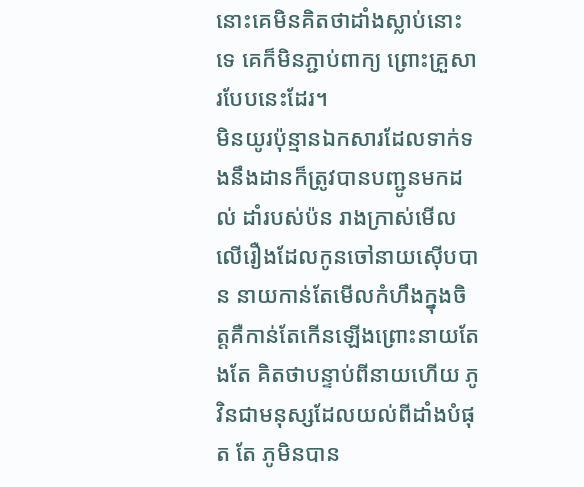នោះគេមិនគិតថាដាំងស្លាប់នោះទេ គេក៏មិនភ្ជាប់ពាក្យ ព្រោះគ្រួសារបែបនេះដែរ។
មិនយូរប៉ុន្មានឯកសារដែលទាក់ទងនឹងដានក៏ត្រូវបានបញ្ជូនមកដល់ ដាំរបស់ប៉ន រាងក្រាស់មើលលើរឿងដែលកូនចៅនាយស៊ើបបាន នាយកាន់តែមើលកំហឹងក្នុងចិត្តគឺកាន់តែកើនឡើងព្រោះនាយតែងតែ គិតថាបន្ទាប់ពីនាយហើយ ភូវិនជាមនុស្សដែលយល់ពីដាំងបំផុត តែ ភូមិនបាន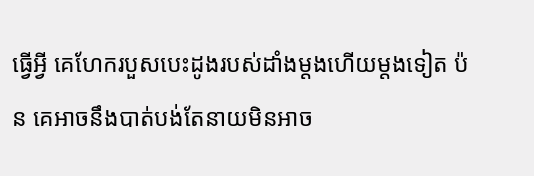ធ្វើអ្វី គេហែករបួសបេះដូងរបស់ដាំងម្តងហើយម្តងទៀត ប៉ន គេអាចនឹងបាត់បង់តែនាយមិនអាច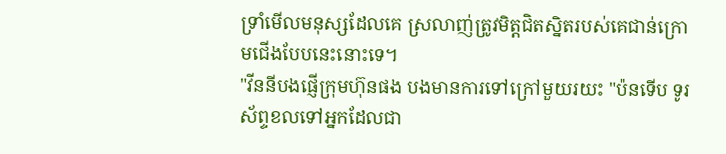ទ្រាំមើលមនុស្សដែលគេ ស្រលាញ់ត្រូវមិត្តជិតស្និតរបស់គេជាន់ក្រោមជើងបែបនេះនោះទេ។
"វីននីបងផ្ញើក្រុមហ៊ុនផង បងមានការទៅក្រៅមួយរយះ "ប៉នទើប ទូរស័ព្ទខលទៅអ្នកដែលជា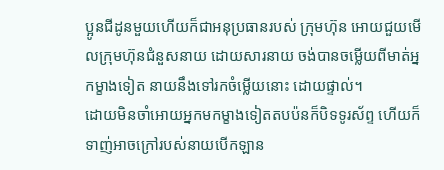ប្អូនជីដូនមួយហើយក៏ជាអនុប្រធានរបស់ ក្រុមហ៊ុន អោយជួយមើលក្រុមហ៊ុនជំនួសនាយ ដោយសារនាយ ចង់បានចម្លើយពីមាត់អ្នកម្ខាងទៀត នាយនឹងទៅរកចំម្លើយនោះ ដោយផ្ទាល់។
ដោយមិនចាំអោយអ្នកមកម្ខាងទៀតតបប៉នក៏បិទទូរស័ព្ទ ហើយក៏ ទាញ់អាចក្រៅរបស់នាយបើកឡាន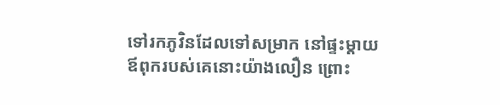ទៅរកភូវិនដែលទៅសម្រាក នៅផ្ទះម្តាយឪពុករបស់គេនោះយ៉ាងលឿន ព្រោះ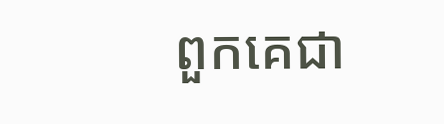ពួកគេជា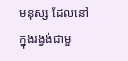មនុស្ស ដែលនៅក្នុងរង្វង់ជាមួ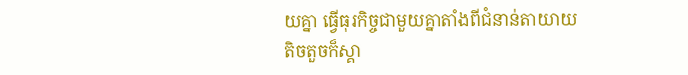យគ្នា ធ្វើធុរកិច្ចជាមួយគ្នាតាំងពីជំនាន់តាយាយ តិចតួចក៏ស្គា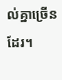ល់គ្នាច្រើនដែរ។